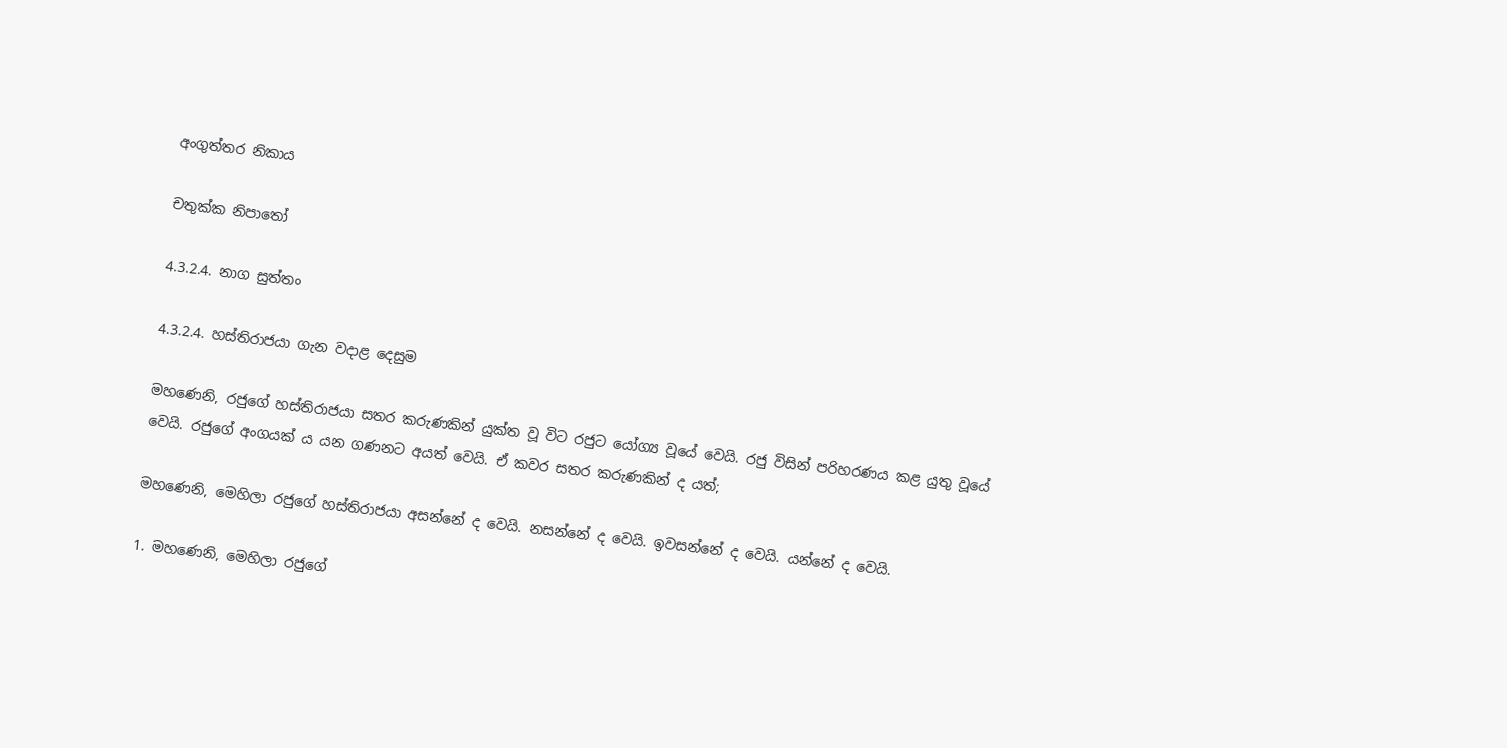අංගුත්තර නිකාය

චතුක්ක නිපාතෝ

4.3.2.4. නාග සුත්තං

4.3.2.4. හස්තිරාජයා ගැන වදාළ දෙසුම

මහණෙනි, රජුගේ හස්තිරාජයා සතර කරුණකින් යුක්ත වූ විට රජුට යෝග්‍ය වූයේ වෙයි. රජු විසින් පරිහරණය කළ යුතු වූයේ වෙයි. රජුගේ අංගයක් ය යන ගණනට අයත් වෙයි. ඒ කවර සතර කරුණකින් ද යත්;

මහණෙනි, මෙහිලා රජුගේ හස්තිරාජයා අසන්නේ ද වෙයි. නසන්නේ ද වෙයි. ඉවසන්නේ ද වෙයි. යන්නේ ද වෙයි.

1. මහණෙනි, මෙහිලා රජුගේ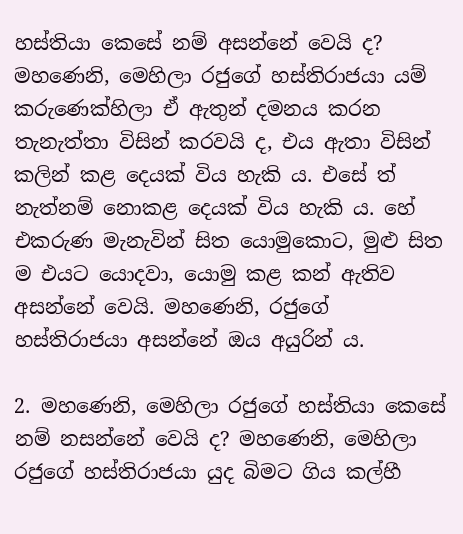හස්තියා කෙසේ නම් අසන්නේ වෙයි ද? මහණෙනි, මෙහිලා රජුගේ හස්තිරාජයා යම් කරුණෙක්හිලා ඒ ඇතුන් දමනය කරන තැනැත්තා විසින් කරවයි ද, එය ඇතා විසින් කලින් කළ දෙයක් විය හැකි ය. එසේ ත් නැත්නම් නොකළ දෙයක් විය හැකි ය. හේ එකරුණ මැනැවින් සිත යොමුකොට, මුළු සිත ම එයට යොදවා, යොමු කළ කන් ඇතිව අසන්නේ වෙයි. මහණෙනි, රජුගේ හස්තිරාජයා අසන්නේ ඔය අයුරින් ය.

2. මහණෙනි, මෙහිලා රජුගේ හස්තියා කෙසේ නම් නසන්නේ වෙයි ද? මහණෙනි, මෙහිලා රජුගේ හස්තිරාජයා යුද බිමට ගිය කල්හී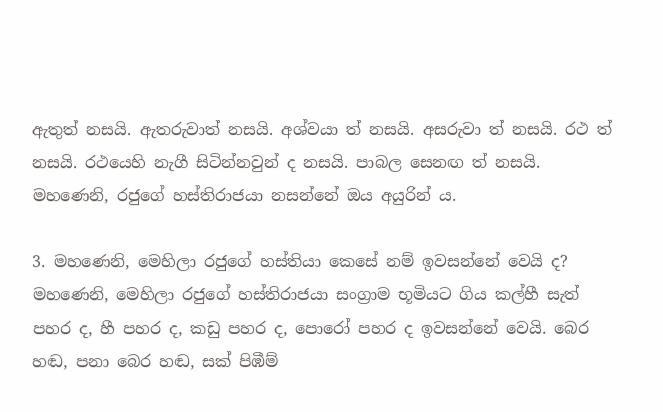ඇතුත් නසයි. ඇතරුවාත් නසයි. අශ්වයා ත් නසයි. අසරුවා ත් නසයි. රථ ත් නසයි. රථයෙහි නැගී සිටින්නවුන් ද නසයි. පාබල සෙනඟ ත් නසයි. මහණෙනි, රජුගේ හස්තිරාජයා නසන්නේ ඔය අයුරින් ය.

3. මහණෙනි, මෙහිලා රජුගේ හස්තියා කෙසේ නම් ඉවසන්නේ වෙයි ද? මහණෙනි, මෙහිලා රජුගේ හස්තිරාජයා සංග්‍රාම භූමියට ගිය කල්හී සැත් පහර ද, හී පහර ද, කඩු පහර ද, පොරෝ පහර ද ඉවසන්නේ වෙයි. බෙර හඬ, පනා බෙර හඬ, සක් පිඹීම්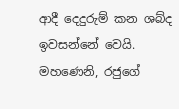ආදී දෙදුරුම් කන ශබ්ද ඉවසන්නේ වෙයි. මහණෙනි, රජුගේ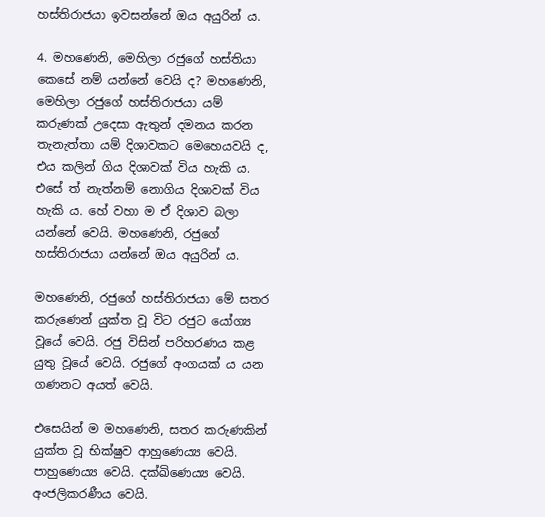හස්තිරාජයා ඉවසන්නේ ඔය අයුරින් ය.

4. මහණෙනි, මෙහිලා රජුගේ හස්තියා කෙසේ නම් යන්නේ වෙයි ද? මහණෙනි, මෙහිලා රජුගේ හස්තිරාජයා යම් කරුණක් උදෙසා ඇතුන් දමනය කරන තැනැත්තා යම් දිශාවකට මෙහෙයවයි ද, එය කලින් ගිය දිශාවක් විය හැකි ය. එසේ ත් නැත්නම් නොගිය දිශාවක් විය හැකි ය. හේ වහා ම ඒ දිශාව බලා යන්නේ වෙයි. මහණෙනි, රජුගේ හස්තිරාජයා යන්නේ ඔය අයුරින් ය.

මහණෙනි, රජුගේ හස්තිරාජයා මේ සතර කරුණෙන් යුක්ත වූ විට රජුට යෝග්‍ය වූයේ වෙයි. රජු විසින් පරිහරණය කළ යුතු වූයේ වෙයි. රජුගේ අංගයක් ය යන ගණනට අයත් වෙයි.

එසෙයින් ම මහණෙනි, සතර කරුණකින් යුක්ත වූ භික්ෂුව ආහුණෙය්‍ය වෙයි. පාහුණෙය්‍ය වෙයි. දක්ඛිණෙය්‍ය වෙයි. අංජලිකරණීය වෙයි.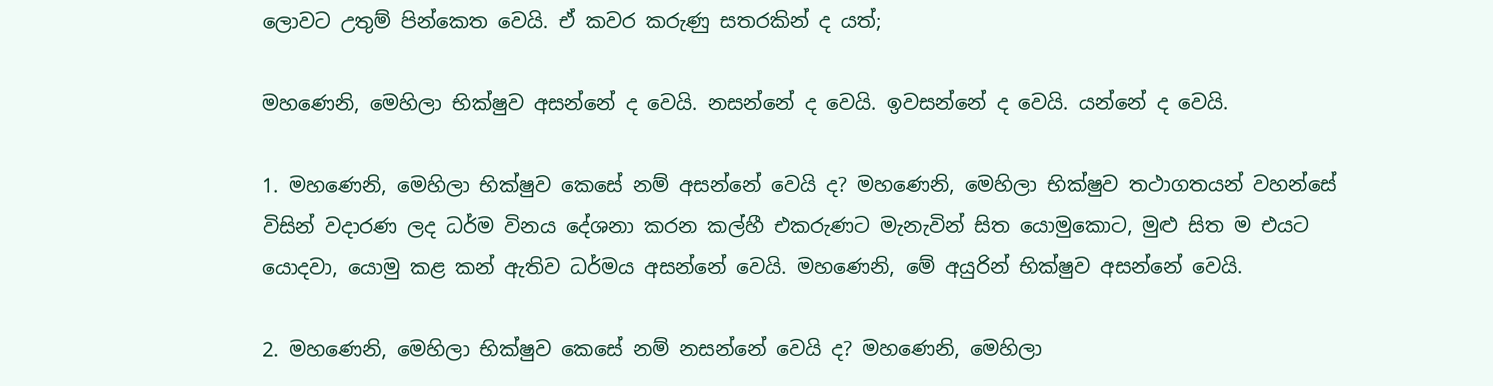ලොවට උතුම් පින්කෙත වෙයි. ඒ කවර කරුණු සතරකින් ද යත්;

මහණෙනි, මෙහිලා භික්ෂුව අසන්නේ ද වෙයි. නසන්නේ ද වෙයි. ඉවසන්නේ ද වෙයි. යන්නේ ද වෙයි.

1. මහණෙනි, මෙහිලා භික්ෂුව කෙසේ නම් අසන්නේ වෙයි ද? මහණෙනි, මෙහිලා භික්ෂුව තථාගතයන් වහන්සේ විසින් වදාරණ ලද ධර්ම විනය දේශනා කරන කල්හී එකරුණට මැනැවින් සිත යොමුකොට, මුළු සිත ම එයට යොදවා, යොමු කළ කන් ඇතිව ධර්මය අසන්නේ වෙයි. මහණෙනි, මේ අයුරින් භික්ෂුව අසන්නේ වෙයි.

2. මහණෙනි, මෙහිලා භික්ෂුව කෙසේ නම් නසන්නේ වෙයි ද? මහණෙනි, මෙහිලා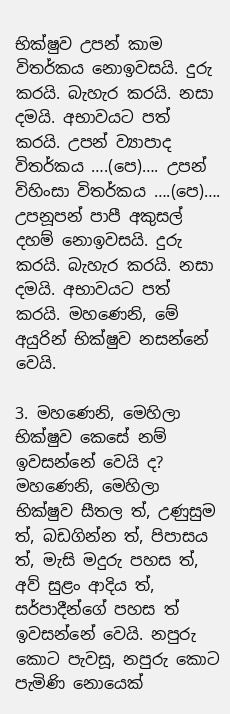භික්ෂුව උපන් කාම විතර්කය නොඉවසයි. දුරු කරයි. බැහැර කරයි. නසා දමයි. අභාවයට පත් කරයි. උපන් ව්‍යාපාද විතර්කය ….(පෙ)…. උපන් විහිංසා විතර්කය ….(පෙ)…. උපනූපන් පාපී අකුසල් දහම් නොඉවසයි. දුරු කරයි. බැහැර කරයි. නසා දමයි. අභාවයට පත් කරයි. මහණෙනි, මේ අයුරින් භික්ෂුව නසන්නේ වෙයි.

3. මහණෙනි, මෙහිලා භික්ෂුව කෙසේ නම් ඉවසන්නේ වෙයි ද? මහණෙනි, මෙහිලා භික්ෂුව සීතල ත්, උණුසුම ත්, බඩගින්න ත්, පිපාසය ත්, මැසි මදුරු පහස ත්, අව් සුළං ආදිය ත්, සර්පාදීන්ගේ පහස ත් ඉවසන්නේ වෙයි. නපුරු කොට පැවසූ, නපුරු කොට පැමිණි නොයෙක්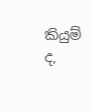කියුම් ද,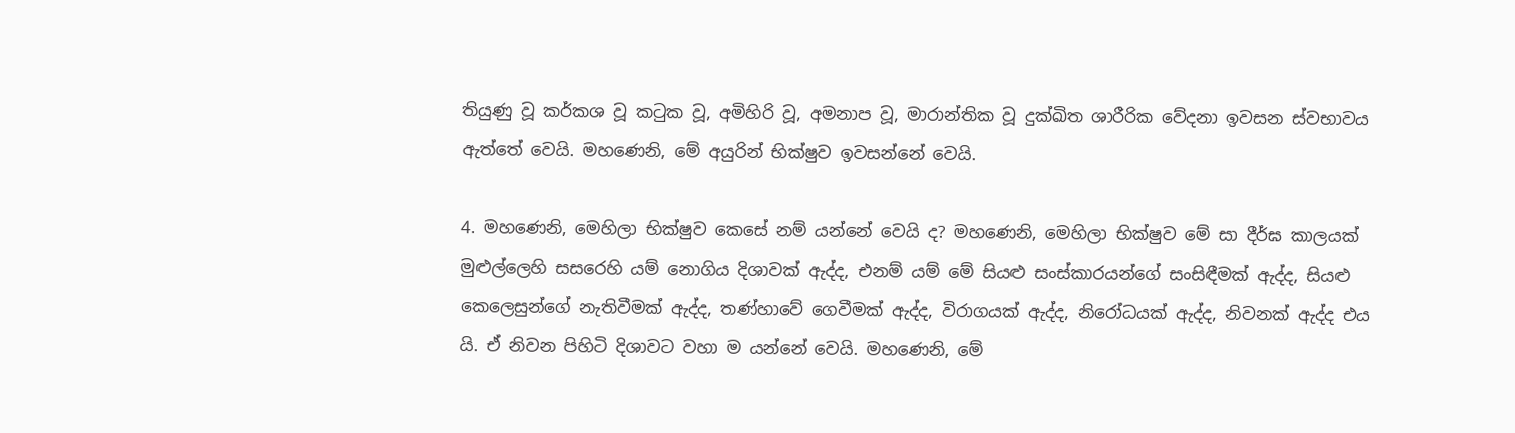තියුණු වූ කර්කශ වූ කටුක වූ, අමිහිරි වූ, අමනාප වූ, මාරාන්තික වූ දුක්ඛිත ශාරීරික වේදනා ඉවසන ස්වභාවය ඇත්තේ වෙයි. මහණෙනි, මේ අයුරින් භික්ෂුව ඉවසන්නේ වෙයි.

4. මහණෙනි, මෙහිලා භික්ෂුව කෙසේ නම් යන්නේ වෙයි ද? මහණෙනි, මෙහිලා භික්ෂුව මේ සා දීර්ඝ කාලයක් මුළුල්ලෙහි සසරෙහි යම් නොගිය දිශාවක් ඇද්ද, එනම් යම් මේ සියළු සංස්කාරයන්ගේ සංසිඳීමක් ඇද්ද, සියළු කෙලෙසුන්ගේ නැතිවීමක් ඇද්ද, තණ්හාවේ ගෙවීමක් ඇද්ද, විරාගයක් ඇද්ද, නිරෝධයක් ඇද්ද, නිවනක් ඇද්ද එය යි. ඒ නිවන පිහිටි දිශාවට වහා ම යන්නේ වෙයි. මහණෙනි, මේ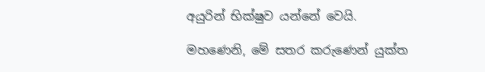අයුරින් භික්ෂුව යන්නේ වෙයි.

මහණෙනි, මේ සතර කරුණෙන් යුක්ත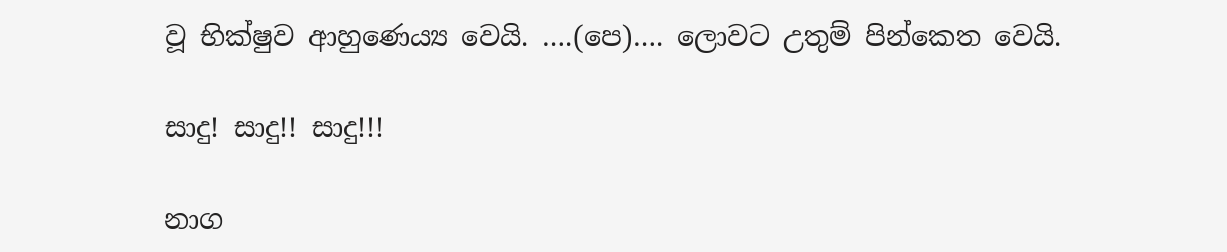වූ භික්ෂුව ආහුණෙය්‍ය වෙයි. ….(පෙ)…. ලොවට උතුම් පින්කෙත වෙයි.

සාදු! සාදු!! සාදු!!!

නාග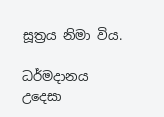සූත්‍රය නිමා විය.

ධර්මදානය උදෙසා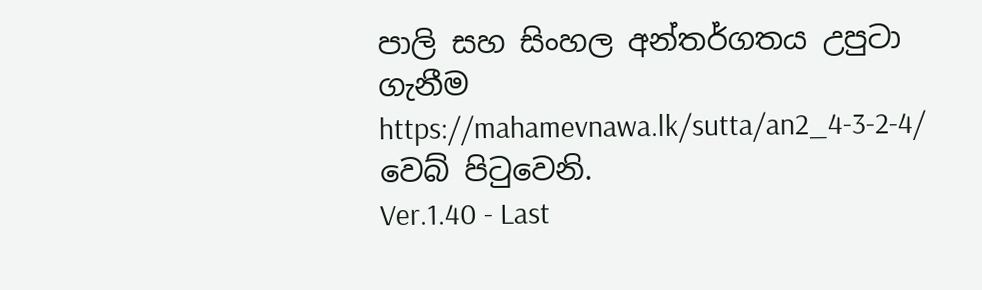පාලි සහ සිංහල අන්තර්ගතය උපුටා ගැනීම https://mahamevnawa.lk/sutta/an2_4-3-2-4/ වෙබ් පිටුවෙනි.
Ver.1.40 - Last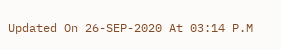Updated On 26-SEP-2020 At 03:14 P.M